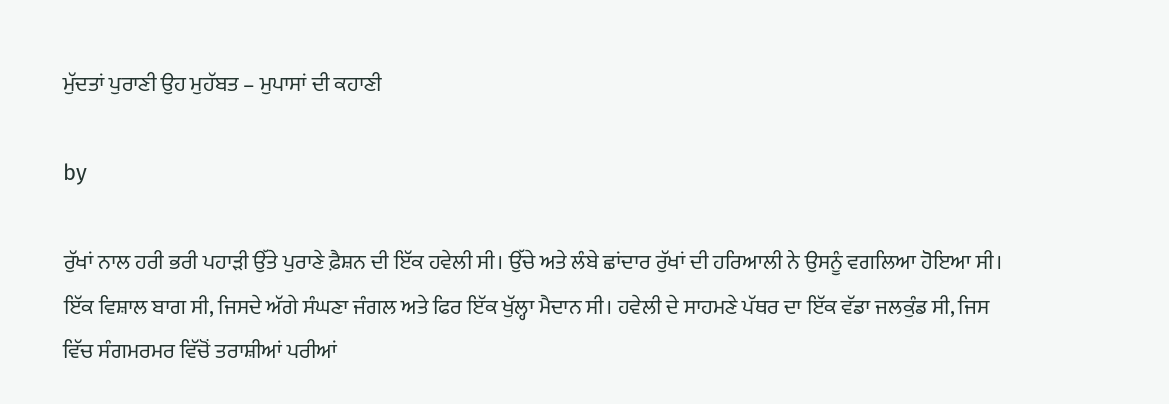ਮੁੱਦਤਾਂ ਪੁਰਾਣੀ ਉਹ ਮੁਹੱਬਤ – ਮੁਪਾਸਾਂ ਦੀ ਕਹਾਣੀ

by

ਰੁੱਖਾਂ ਨਾਲ ਹਰੀ ਭਰੀ ਪਹਾੜੀ ਉੱਤੇ ਪੁਰਾਣੇ ਫ਼ੈਸ਼ਨ ਦੀ ਇੱਕ ਹਵੇਲੀ ਸੀ। ਉੱਚੇ ਅਤੇ ਲੰਬੇ ਛਾਂਦਾਰ ਰੁੱਖਾਂ ਦੀ ਹਰਿਆਲੀ ਨੇ ਉਸਨੂੰ ਵਗਲਿਆ ਹੋਇਆ ਸੀ। ਇੱਕ ਵਿਸ਼ਾਲ ਬਾਗ ਸੀ, ਜਿਸਦੇ ਅੱਗੇ ਸੰਘਣਾ ਜੰਗਲ ਅਤੇ ਫਿਰ ਇੱਕ ਖੁੱਲ੍ਹਾ ਮੈਦਾਨ ਸੀ। ਹਵੇਲੀ ਦੇ ਸਾਹਮਣੇ ਪੱਥਰ ਦਾ ਇੱਕ ਵੱਡਾ ਜਲਕੁੰਡ ਸੀ, ਜਿਸ ਵਿੱਚ ਸੰਗਮਰਮਰ ਵਿੱਚੋਂ ਤਰਾਸ਼ੀਆਂ ਪਰੀਆਂ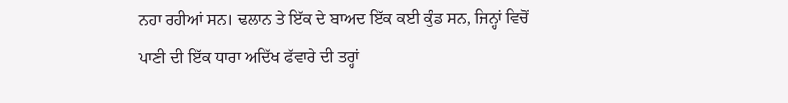ਨਹਾ ਰਹੀਆਂ ਸਨ। ਢਲਾਨ ਤੇ ਇੱਕ ਦੇ ਬਾਅਦ ਇੱਕ ਕਈ ਕੁੰਡ ਸਨ, ਜਿਨ੍ਹਾਂ ਵਿਚੋਂ ਪਾਣੀ ਦੀ ਇੱਕ ਧਾਰਾ ਅਦਿੱਖ ਫੱਵਾਰੇ ਦੀ ਤਰ੍ਹਾਂ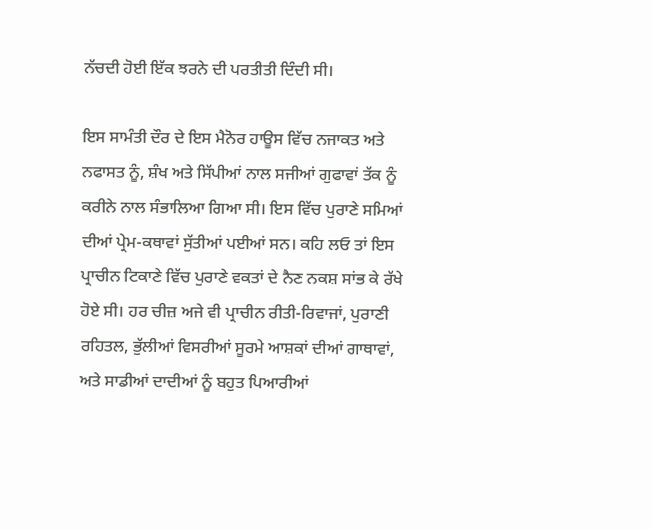ਨੱਚਦੀ ਹੋਈ ਇੱਕ ਝਰਨੇ ਦੀ ਪਰਤੀਤੀ ਦਿੰਦੀ ਸੀ।

ਇਸ ਸਾਮੰਤੀ ਦੌਰ ਦੇ ਇਸ ਮੈਨੋਰ ਹਾਊਸ ਵਿੱਚ ਨਜਾਕਤ ਅਤੇ ਨਫਾਸਤ ਨੂੰ, ਸ਼ੰਖ ਅਤੇ ਸਿੱਪੀਆਂ ਨਾਲ ਸਜੀਆਂ ਗੁਫਾਵਾਂ ਤੱਕ ਨੂੰ ਕਰੀਨੇ ਨਾਲ ਸੰਭਾਲਿਆ ਗਿਆ ਸੀ। ਇਸ ਵਿੱਚ ਪੁਰਾਣੇ ਸਮਿਆਂ ਦੀਆਂ ਪ੍ਰੇਮ-ਕਥਾਵਾਂ ਸੁੱਤੀਆਂ ਪਈਆਂ ਸਨ। ਕਹਿ ਲਓ ਤਾਂ ਇਸ ਪ੍ਰਾਚੀਨ ਟਿਕਾਣੇ ਵਿੱਚ ਪੁਰਾਣੇ ਵਕਤਾਂ ਦੇ ਨੈਣ ਨਕਸ਼ ਸਾਂਭ ਕੇ ਰੱਖੇ ਹੋਏ ਸੀ। ਹਰ ਚੀਜ਼ ਅਜੇ ਵੀ ਪ੍ਰਾਚੀਨ ਰੀਤੀ-ਰਿਵਾਜਾਂ, ਪੁਰਾਣੀ ਰਹਿਤਲ, ਭੁੱਲੀਆਂ ਵਿਸਰੀਆਂ ਸੂਰਮੇ ਆਸ਼ਕਾਂ ਦੀਆਂ ਗਾਥਾਵਾਂ, ਅਤੇ ਸਾਡੀਆਂ ਦਾਦੀਆਂ ਨੂੰ ਬਹੁਤ ਪਿਆਰੀਆਂ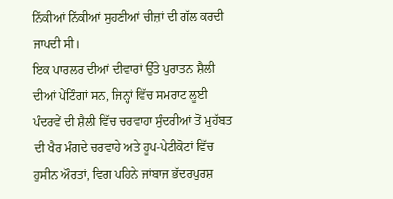ਨਿੱਕੀਆਂ ਨਿੱਕੀਆਂ ਸੁਹਣੀਆਂ ਚੀਜ਼ਾਂ ਦੀ ਗੱਲ ਕਰਦੀ ਜਾਪਦੀ ਸੀ।
ਇਕ ਪਾਰਲਰ ਦੀਆਂ ਦੀਵਾਰਾਂ ਉੱਤੇ ਪੁਰਾਤਨ ਸ਼ੈਲੀ ਦੀਆਂ ਪੇਂਟਿੰਗਾਂ ਸਨ, ਜਿਨ੍ਹਾਂ ਵਿੱਚ ਸਮਰਾਟ ਲੂਈ ਪੰਦਰਵੇਂ ਦੀ ਸ਼ੈਲੀ ਵਿੱਚ ਚਰਵਾਹਾ ਸੁੰਦਰੀਆਂ ਤੋਂ ਮੁਹੱਬਤ ਦੀ ਖੈਰ ਮੰਗਦੇ ਚਰਵਾਹੇ ਅਤੇ ਹੂਪ-ਪੇਟੀਕੋਟਾਂ ਵਿੱਚ ਹੁਸੀਨ ਔਰਤਾਂ, ਵਿਗ ਪਹਿਨੇ ਜਾਂਬਾਜ ਭੱਦਰਪੁਰਸ਼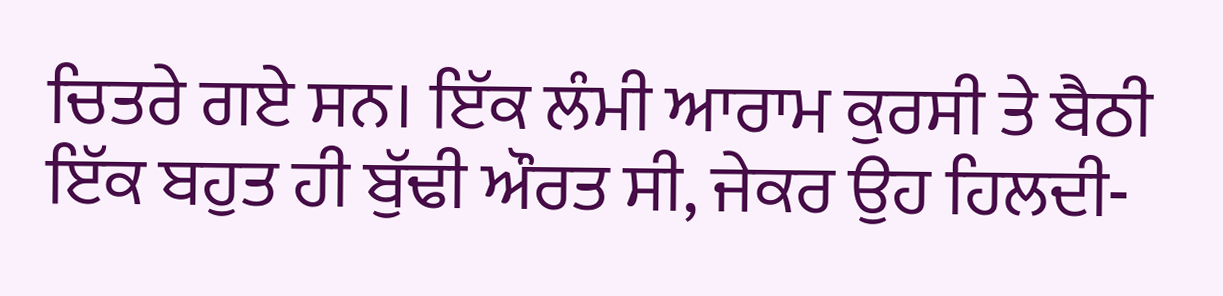ਚਿਤਰੇ ਗਏ ਸਨ। ਇੱਕ ਲੰਮੀ ਆਰਾਮ ਕੁਰਸੀ ਤੇ ਬੈਠੀ ਇੱਕ ਬਹੁਤ ਹੀ ਬੁੱਢੀ ਔਰਤ ਸੀ, ਜੇਕਰ ਉਹ ਹਿਲਦੀ-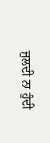ਜੁਲਦੀ ਨਾ ਹੁੰਦੀ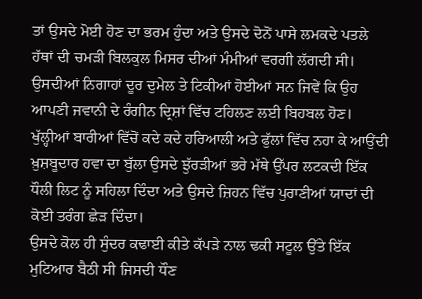ਤਾਂ ਉਸਦੇ ਮੋਈ ਹੋਣ ਦਾ ਭਰਮ ਹੁੰਦਾ ਅਤੇ ਉਸਦੇ ਦੋਨੋਂ ਪਾਸੇ ਲਮਕਦੇ ਪਤਲੇ ਹੱਥਾਂ ਦੀ ਚਮੜੀ ਬਿਲਕੁਲ ਮਿਸਰ ਦੀਆਂ ਮੰਮੀਆਂ ਵਰਗੀ ਲੱਗਦੀ ਸੀ।
ਉਸਦੀਆਂ ਨਿਗਾਹਾਂ ਦੂਰ ਦੁਮੇਲ ਤੇ ਟਿਕੀਆਂ ਹੋਈਆਂ ਸਨ ਜਿਵੇਂ ਕਿ ਉਹ ਆਪਣੀ ਜਵਾਨੀ ਦੇ ਰੰਗੀਨ ਦ੍ਰਿਸ਼ਾਂ ਵਿੱਚ ਟਹਿਲਣ ਲਈ ਬਿਹਬਲ ਹੋਣ। ਖੁੱਲ੍ਹੀਆਂ ਬਾਰੀਆਂ ਵਿੱਚੋਂ ਕਦੇ ਕਦੇ ਹਰਿਆਲੀ ਅਤੇ ਫੁੱਲਾਂ ਵਿੱਚ ਨਹਾ ਕੇ ਆਉਂਦੀ ਖ਼ੁਸ਼ਬੂਦਾਰ ਹਵਾ ਦਾ ਬੁੱਲਾ ਉਸਦੇ ਝੁੱਰੜੀਆਂ ਭਰੇ ਮੱਥੇ ਉੱਪਰ ਲਟਕਦੀ ਇੱਕ ਧੌਲੀ ਲਿਟ ਨੂੰ ਸਹਿਲਾ ਦਿੰਦਾ ਅਤੇ ਉਸਦੇ ਜ਼ਿਹਨ ਵਿੱਚ ਪੁਰਾਣੀਆਂ ਯਾਦਾਂ ਦੀ ਕੋਈ ਤਰੰਗ ਛੇੜ ਦਿੰਦਾ।
ਉਸਦੇ ਕੋਲ ਹੀ ਸੁੰਦਰ ਕਢਾਈ ਕੀਤੇ ਕੱਪੜੇ ਨਾਲ ਢਕੀ ਸਟੂਲ ਉੱਤੇ ਇੱਕ ਮੁਟਿਆਰ ਬੈਠੀ ਸੀ ਜਿਸਦੀ ਧੌਣ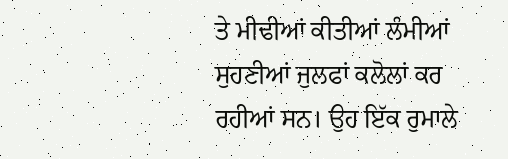ਤੇ ਮੀਢੀਆਂ ਕੀਤੀਆਂ ਲੰਮੀਆਂ ਸੁਹਣੀਆਂ ਜੁਲਫਾਂ ਕਲੋਲਾਂ ਕਰ ਰਹੀਆਂ ਸਨ। ਉਹ ਇੱਕ ਰੁਮਾਲੇ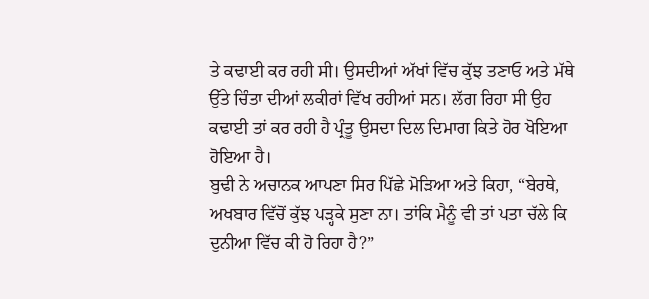ਤੇ ਕਢਾਈ ਕਰ ਰਹੀ ਸੀ। ਉਸਦੀਆਂ ਅੱਖਾਂ ਵਿੱਚ ਕੁੱਝ ਤਣਾਓ ਅਤੇ ਮੱਥੇ ਉੱਤੇ ਚਿੰਤਾ ਦੀਆਂ ਲਕੀਰਾਂ ਵਿੱਖ ਰਹੀਆਂ ਸਨ। ਲੱਗ ਰਿਹਾ ਸੀ ਉਹ ਕਢਾਈ ਤਾਂ ਕਰ ਰਹੀ ਹੈ ਪ੍ਰੰਤੂ ਉਸਦਾ ਦਿਲ ਦਿਮਾਗ ਕਿਤੇ ਹੋਰ ਖੋਇਆ ਹੋਇਆ ਹੈ।
ਬੁਢੀ ਨੇ ਅਚਾਨਕ ਆਪਣਾ ਸਿਰ ਪਿੱਛੇ ਮੋੜਿਆ ਅਤੇ ਕਿਹਾ, “ਬੇਰਥੇ, ਅਖਬਾਰ ਵਿੱਚੋਂ ਕੁੱਝ ਪੜ੍ਹਕੇ ਸੁਣਾ ਨਾ। ਤਾਂਕਿ ਮੈਨੂੰ ਵੀ ਤਾਂ ਪਤਾ ਚੱਲੇ ਕਿ ਦੁਨੀਆ ਵਿੱਚ ਕੀ ਹੋ ਰਿਹਾ ਹੈ?”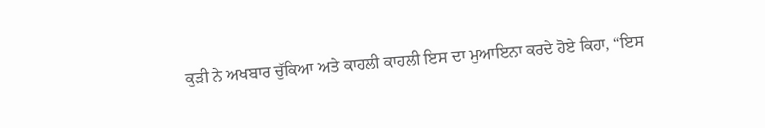ਕੁੜੀ ਨੇ ਅਖਬਾਰ ਚੁੱਕਿਆ ਅਤੇ ਕਾਹਲੀ ਕਾਹਲੀ ਇਸ ਦਾ ਮੁਆਇਨਾ ਕਰਦੇ ਹੋਏ ਕਿਹਾ, “ਇਸ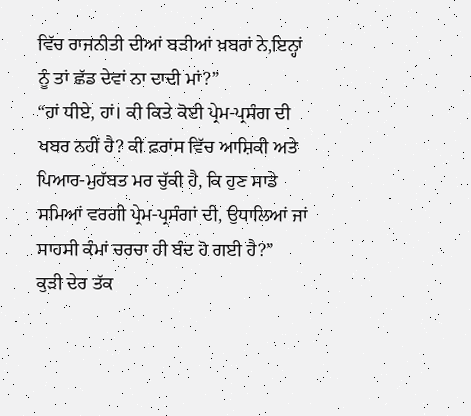ਵਿੱਚ ਰਾਜਨੀਤੀ ਦੀਆਂ ਬੜੀਆਂ ਖ਼ਬਰਾਂ ਨੇ,ਇਨ੍ਹਾਂ ਨੂੰ ਤਾਂ ਛੱਡ ਦੇਵਾਂ ਨਾ ਦਾਦੀ ਮਾਂ?”
“ਹਾਂ ਧੀਏ, ਹਾਂ। ਕੀ ਕਿਤੇ ਕੋਈ ਪ੍ਰੇਮ-ਪ੍ਰਸੰਗ ਦੀ ਖਬਰ ਨਹੀਂ ਹੈ? ਕੀ ਫ਼ਰਾਂਸ ਵਿੱਚ ਆਸ਼ਿਕੀ ਅਤੇ ਪਿਆਰ-ਮੁਹੱਬਤ ਮਰ ਚੁੱਕੀ ਹੈ, ਕਿ ਹੁਣ ਸਾਡੇ ਸਮਿਆਂ ਵਰਗੀ ਪ੍ਰੇਮ-ਪ੍ਰਸੰਗਾਂ ਦੀ, ਉਧਾਲਿਆਂ ਜਾਂ ਸਾਹਸੀ ਕੰਮਾਂ ਚਰਚਾ ਹੀ ਬੰਦ ਹੋ ਗਈ ਹੈ?”
ਕੁੜੀ ਦੇਰ ਤੱਕ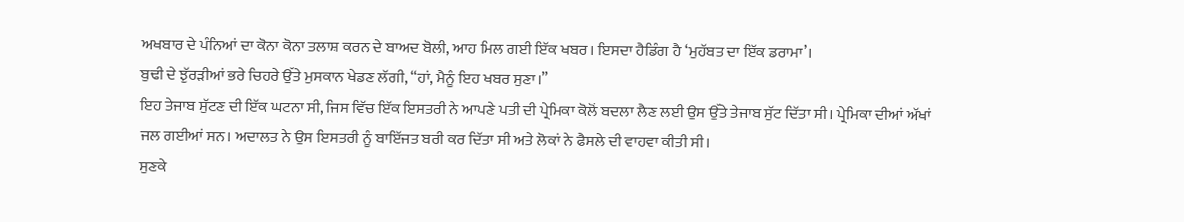ਅਖਬਾਰ ਦੇ ਪੰਨਿਆਂ ਦਾ ਕੋਨਾ ਕੋਨਾ ਤਲਾਸ਼ ਕਰਨ ਦੇ ਬਾਅਦ ਬੋਲੀ, ਆਹ ਮਿਲ ਗਈ ਇੱਕ ਖਬਰ। ਇਸਦਾ ਹੈਡਿੰਗ ਹੈ ‘ਮੁਹੱਬਤ ਦਾ ਇੱਕ ਡਰਾਮਾ’।
ਬੁਢੀ ਦੇ ਝੁੱਰੜੀਆਂ ਭਰੇ ਚਿਹਰੇ ਉੱਤੇ ਮੁਸਕਾਨ ਖੇਡਣ ਲੱਗੀ, “ਹਾਂ, ਮੈਨੂੰ ਇਹ ਖਬਰ ਸੁਣਾ।”
ਇਹ ਤੇਜਾਬ ਸੁੱਟਣ ਦੀ ਇੱਕ ਘਟਨਾ ਸੀ, ਜਿਸ ਵਿੱਚ ਇੱਕ ਇਸਤਰੀ ਨੇ ਆਪਣੇ ਪਤੀ ਦੀ ਪ੍ਰੇਮਿਕਾ ਕੋਲੋਂ ਬਦਲਾ ਲੈਣ ਲਈ ਉਸ ਉੱਤੇ ਤੇਜਾਬ ਸੁੱਟ ਦਿੱਤਾ ਸੀ। ਪ੍ਰੇਮਿਕਾ ਦੀਆਂ ਅੱਖਾਂ ਜਲ ਗਈਆਂ ਸਨ। ਅਦਾਲਤ ਨੇ ਉਸ ਇਸਤਰੀ ਨੂੰ ਬਾਇੱਜਤ ਬਰੀ ਕਰ ਦਿੱਤਾ ਸੀ ਅਤੇ ਲੋਕਾਂ ਨੇ ਫੈਸਲੇ ਦੀ ਵਾਹਵਾ ਕੀਤੀ ਸੀ।
ਸੁਣਕੇ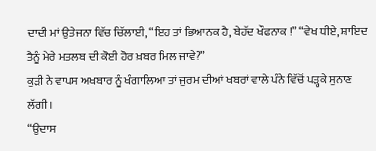ਦਾਦੀ ਮਾਂ ਉਤੇਜਨਾ ਵਿੱਚ ਚਿੱਲਾਈ, “ਇਹ ਤਾਂ ਭਿਆਨਕ ਹੈ, ਬੇਹੱਦ ਖੌਫਨਾਕ !” “ਵੇਖ ਧੀਏ, ਸ਼ਾਇਦ ਤੈਨੂੰ ਮੇਰੇ ਮਤਲਬ ਦੀ ਕੋਈ ਹੋਰ ਖ਼ਬਰ ਮਿਲ ਜਾਵੇ?”
ਕੁੜੀ ਨੇ ਵਾਪਸ ਅਖਬਾਰ ਨੂੰ ਖੰਗਾਲਿਆ ਤਾਂ ਜੁਰਮ ਦੀਆਂ ਖਬਰਾਂ ਵਾਲੇ ਪੰਨੇ ਵਿੱਚੋਂ ਪੜ੍ਹਕੇ ਸੁਨਾਣ ਲੱਗੀ।
“ਉਦਾਸ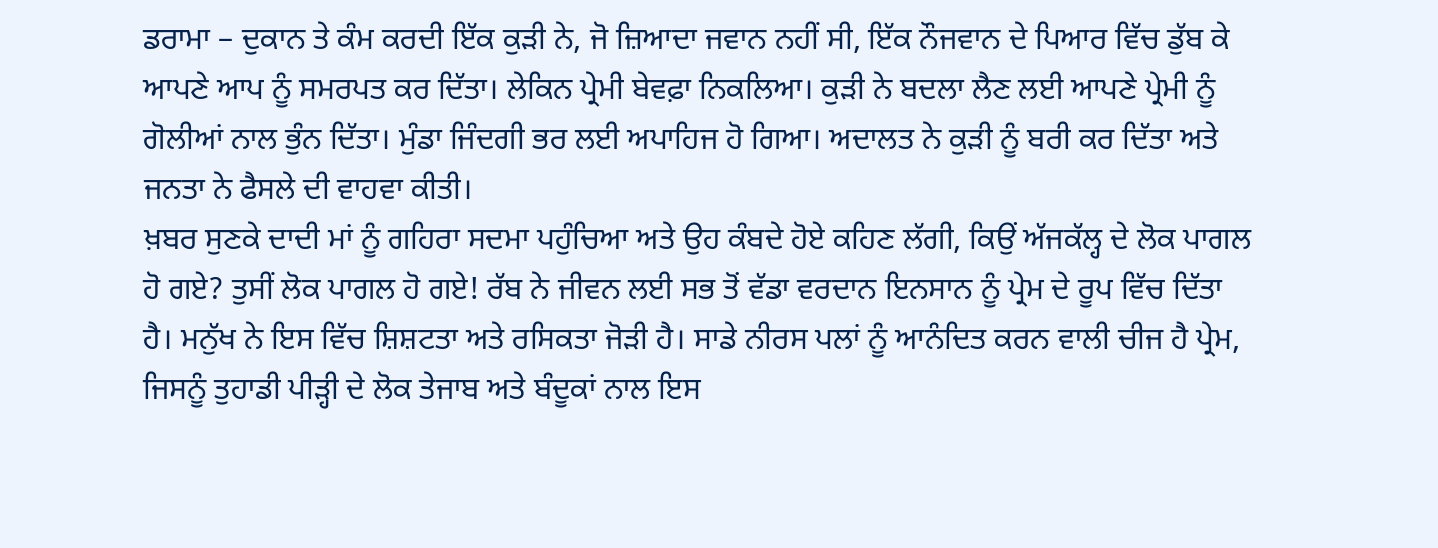ਡਰਾਮਾ – ਦੁਕਾਨ ਤੇ ਕੰਮ ਕਰਦੀ ਇੱਕ ਕੁੜੀ ਨੇ, ਜੋ ਜ਼ਿਆਦਾ ਜਵਾਨ ਨਹੀਂ ਸੀ, ਇੱਕ ਨੌਜਵਾਨ ਦੇ ਪਿਆਰ ਵਿੱਚ ਡੁੱਬ ਕੇ ਆਪਣੇ ਆਪ ਨੂੰ ਸਮਰਪਤ ਕਰ ਦਿੱਤਾ। ਲੇਕਿਨ ਪ੍ਰੇਮੀ ਬੇਵਫ਼ਾ ਨਿਕਲਿਆ। ਕੁੜੀ ਨੇ ਬਦਲਾ ਲੈਣ ਲਈ ਆਪਣੇ ਪ੍ਰੇਮੀ ਨੂੰ ਗੋਲੀਆਂ ਨਾਲ ਭੁੰਨ ਦਿੱਤਾ। ਮੁੰਡਾ ਜਿੰਦਗੀ ਭਰ ਲਈ ਅਪਾਹਿਜ ਹੋ ਗਿਆ। ਅਦਾਲਤ ਨੇ ਕੁੜੀ ਨੂੰ ਬਰੀ ਕਰ ਦਿੱਤਾ ਅਤੇ ਜਨਤਾ ਨੇ ਫੈਸਲੇ ਦੀ ਵਾਹਵਾ ਕੀਤੀ।
ਖ਼ਬਰ ਸੁਣਕੇ ਦਾਦੀ ਮਾਂ ਨੂੰ ਗਹਿਰਾ ਸਦਮਾ ਪਹੁੰਚਿਆ ਅਤੇ ਉਹ ਕੰਬਦੇ ਹੋਏ ਕਹਿਣ ਲੱਗੀ, ਕਿਉਂ ਅੱਜਕੱਲ੍ਹ ਦੇ ਲੋਕ ਪਾਗਲ ਹੋ ਗਏ? ਤੁਸੀਂ ਲੋਕ ਪਾਗਲ ਹੋ ਗਏ! ਰੱਬ ਨੇ ਜੀਵਨ ਲਈ ਸਭ ਤੋਂ ਵੱਡਾ ਵਰਦਾਨ ਇਨਸਾਨ ਨੂੰ ਪ੍ਰੇਮ ਦੇ ਰੂਪ ਵਿੱਚ ਦਿੱਤਾ ਹੈ। ਮਨੁੱਖ ਨੇ ਇਸ ਵਿੱਚ ਸ਼ਿਸ਼ਟਤਾ ਅਤੇ ਰਸਿਕਤਾ ਜੋੜੀ ਹੈ। ਸਾਡੇ ਨੀਰਸ ਪਲਾਂ ਨੂੰ ਆਨੰਦਿਤ ਕਰਨ ਵਾਲੀ ਚੀਜ ਹੈ ਪ੍ਰੇਮ, ਜਿਸਨੂੰ ਤੁਹਾਡੀ ਪੀੜ੍ਹੀ ਦੇ ਲੋਕ ਤੇਜਾਬ ਅਤੇ ਬੰਦੂਕਾਂ ਨਾਲ ਇਸ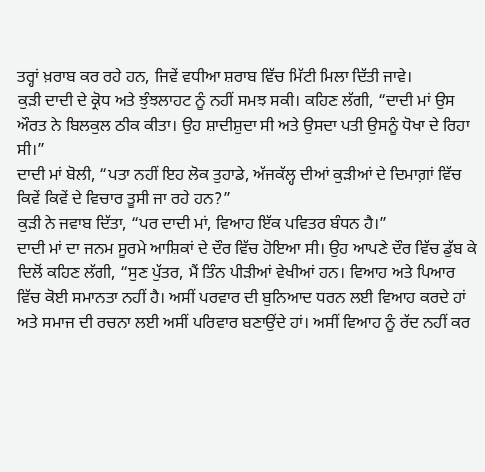ਤਰ੍ਹਾਂ ਖ਼ਰਾਬ ਕਰ ਰਹੇ ਹਨ, ਜਿਵੇਂ ਵਧੀਆ ਸ਼ਰਾਬ ਵਿੱਚ ਮਿੱਟੀ ਮਿਲਾ ਦਿੱਤੀ ਜਾਵੇ।
ਕੁੜੀ ਦਾਦੀ ਦੇ ਕ੍ਰੋਧ ਅਤੇ ਝੁੰਝਲਾਹਟ ਨੂੰ ਨਹੀਂ ਸਮਝ ਸਕੀ। ਕਹਿਣ ਲੱਗੀ, “ਦਾਦੀ ਮਾਂ ਉਸ ਔਰਤ ਨੇ ਬਿਲਕੁਲ ਠੀਕ ਕੀਤਾ। ਉਹ ਸ਼ਾਦੀਸ਼ੁਦਾ ਸੀ ਅਤੇ ਉਸਦਾ ਪਤੀ ਉਸਨੂੰ ਧੋਖਾ ਦੇ ਰਿਹਾ ਸੀ।”
ਦਾਦੀ ਮਾਂ ਬੋਲੀ, “ਪਤਾ ਨਹੀਂ ਇਹ ਲੋਕ ਤੁਹਾਡੇ, ਅੱਜਕੱਲ੍ਹ ਦੀਆਂ ਕੁੜੀਆਂ ਦੇ ਦਿਮਾਗ਼ਾਂ ਵਿੱਚ ਕਿਵੇਂ ਕਿਵੇਂ ਦੇ ਵਿਚਾਰ ਤੂਸੀ ਜਾ ਰਹੇ ਹਨ?”
ਕੁੜੀ ਨੇ ਜਵਾਬ ਦਿੱਤਾ, “ਪਰ ਦਾਦੀ ਮਾਂ, ਵਿਆਹ ਇੱਕ ਪਵਿਤਰ ਬੰਧਨ ਹੈ।”
ਦਾਦੀ ਮਾਂ ਦਾ ਜਨਮ ਸੂਰਮੇ ਆਸ਼ਿਕਾਂ ਦੇ ਦੌਰ ਵਿੱਚ ਹੋਇਆ ਸੀ। ਉਹ ਆਪਣੇ ਦੌਰ ਵਿੱਚ ਡੁੱਬ ਕੇ ਦਿਲੋਂ ਕਹਿਣ ਲੱਗੀ, “ਸੁਣ ਪੁੱਤਰ, ਮੈਂ ਤਿੰਨ ਪੀੜੀਆਂ ਵੇਖੀਆਂ ਹਨ। ਵਿਆਹ ਅਤੇ ਪਿਆਰ ਵਿੱਚ ਕੋਈ ਸਮਾਨਤਾ ਨਹੀਂ ਹੈ। ਅਸੀਂ ਪਰਵਾਰ ਦੀ ਬੁਨਿਆਦ ਧਰਨ ਲਈ ਵਿਆਹ ਕਰਦੇ ਹਾਂ ਅਤੇ ਸਮਾਜ ਦੀ ਰਚਨਾ ਲਈ ਅਸੀਂ ਪਰਿਵਾਰ ਬਣਾਉਂਦੇ ਹਾਂ। ਅਸੀਂ ਵਿਆਹ ਨੂੰ ਰੱਦ ਨਹੀਂ ਕਰ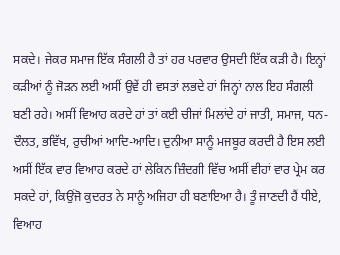ਸਕਦੇ। ਜੇਕਰ ਸਮਾਜ ਇੱਕ ਸੰਗਲੀ ਹੈ ਤਾਂ ਹਰ ਪਰਵਾਰ ਉਸਦੀ ਇੱਕ ਕੜੀ ਹੈ। ਇਨ੍ਹਾਂ ਕੜੀਆਂ ਨੂੰ ਜੋੜਨ ਲਈ ਅਸੀਂ ਉਵੇਂ ਹੀ ਵਸਤਾਂ ਲਭਦੇ ਹਾਂ ਜਿਨ੍ਹਾਂ ਨਾਲ ਇਹ ਸੰਗਲੀ ਬਣੀ ਰਹੇ। ਅਸੀਂ ਵਿਆਹ ਕਰਦੇ ਹਾਂ ਤਾਂ ਕਈ ਚੀਜਾਂ ਮਿਲਾਂਦੇ ਹਾਂ ਜਾਤੀ, ਸਮਾਜ, ਧਨ-ਦੌਲਤ, ਭਵਿੱਖ, ਰੁਚੀਆਂ ਆਦਿ-ਆਦਿ। ਦੁਨੀਆ ਸਾਨੂੰ ਮਜਬੂਰ ਕਰਦੀ ਹੈ ਇਸ ਲਈ ਅਸੀਂ ਇੱਕ ਵਾਰ ਵਿਆਹ ਕਰਦੇ ਹਾਂ ਲੇਕਿਨ ਜ਼ਿੰਦਗੀ ਵਿੱਚ ਅਸੀਂ ਵੀਹਾਂ ਵਾਰ ਪ੍ਰੇਮ ਕਰ ਸਕਦੇ ਹਾਂ, ਕਿਉਂਜੋ ਕੁਦਰਤ ਨੇ ਸਾਨੂੰ ਅਜਿਹਾ ਹੀ ਬਣਾਇਆ ਹੈ। ਤੂੰ ਜਾਣਦੀ ਹੈਂ ਧੀਏ, ਵਿਆਹ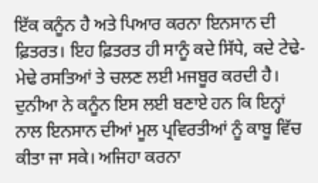ਇੱਕ ਕਨੂੰਨ ਹੈ ਅਤੇ ਪਿਆਰ ਕਰਨਾ ਇਨਸਾਨ ਦੀ ਫ਼ਿਤਰਤ। ਇਹ ਫ਼ਿਤਰਤ ਹੀ ਸਾਨੂੰ ਕਦੇ ਸਿੱਧੇ, ਕਦੇ ਟੇਢੇ-ਮੇਢੇ ਰਸਤਿਆਂ ਤੇ ਚਲਣ ਲਈ ਮਜਬੂਰ ਕਰਦੀ ਹੈ। ਦੁਨੀਆ ਨੇ ਕਨੂੰਨ ਇਸ ਲਈ ਬਣਾਏ ਹਨ ਕਿ ਇਨ੍ਹਾਂ ਨਾਲ ਇਨਸਾਨ ਦੀਆਂ ਮੂਲ ਪ੍ਰਵਿਰਤੀਆਂ ਨੂੰ ਕਾਬੂ ਵਿੱਚ ਕੀਤਾ ਜਾ ਸਕੇ। ਅਜਿਹਾ ਕਰਨਾ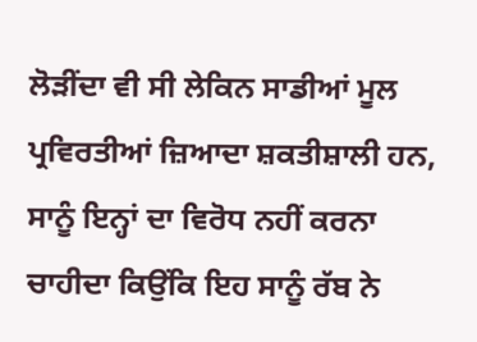ਲੋੜੀਂਦਾ ਵੀ ਸੀ ਲੇਕਿਨ ਸਾਡੀਆਂ ਮੂਲ ਪ੍ਰਵਿਰਤੀਆਂ ਜ਼ਿਆਦਾ ਸ਼ਕਤੀਸ਼ਾਲੀ ਹਨ, ਸਾਨੂੰ ਇਨ੍ਹਾਂ ਦਾ ਵਿਰੋਧ ਨਹੀਂ ਕਰਨਾ ਚਾਹੀਦਾ ਕਿਉਂਕਿ ਇਹ ਸਾਨੂੰ ਰੱਬ ਨੇ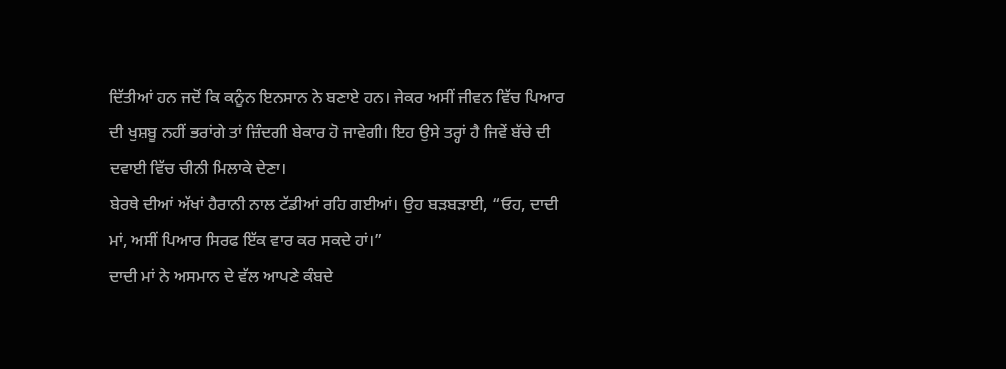ਦਿੱਤੀਆਂ ਹਨ ਜਦੋਂ ਕਿ ਕਨੂੰਨ ਇਨਸਾਨ ਨੇ ਬਣਾਏ ਹਨ। ਜੇਕਰ ਅਸੀਂ ਜੀਵਨ ਵਿੱਚ ਪਿਆਰ ਦੀ ਖੁਸ਼ਬੂ ਨਹੀਂ ਭਰਾਂਗੇ ਤਾਂ ਜ਼ਿੰਦਗੀ ਬੇਕਾਰ ਹੋ ਜਾਵੇਗੀ। ਇਹ ਉਸੇ ਤਰ੍ਹਾਂ ਹੈ ਜਿਵੇਂ ਬੱਚੇ ਦੀ ਦਵਾਈ ਵਿੱਚ ਚੀਨੀ ਮਿਲਾਕੇ ਦੇਣਾ।
ਬੇਰਥੇ ਦੀਆਂ ਅੱਖਾਂ ਹੈਰਾਨੀ ਨਾਲ ਟੱਡੀਆਂ ਰਹਿ ਗਈਆਂ। ਉਹ ਬੜਬੜਾਈ, “ਓਹ, ਦਾਦੀ ਮਾਂ, ਅਸੀਂ ਪਿਆਰ ਸਿਰਫ ਇੱਕ ਵਾਰ ਕਰ ਸਕਦੇ ਹਾਂ।”
ਦਾਦੀ ਮਾਂ ਨੇ ਅਸਮਾਨ ਦੇ ਵੱਲ ਆਪਣੇ ਕੰਬਦੇ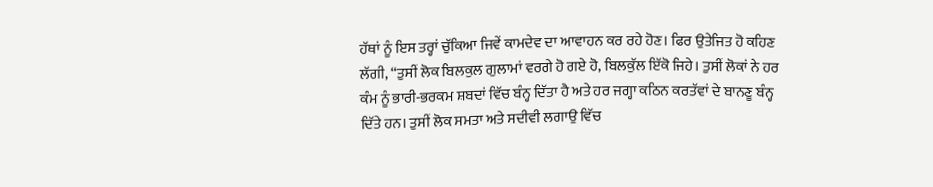ਹੱਥਾਂ ਨੂੰ ਇਸ ਤਰ੍ਹਾਂ ਚੁੱਕਿਆ ਜਿਵੇਂ ਕਾਮਦੇਵ ਦਾ ਆਵਾਹਨ ਕਰ ਰਹੇ ਹੋਣ। ਫਿਰ ਉਤੇਜਿਤ ਹੋ ਕਹਿਣ ਲੱਗੀ, “ਤੁਸੀਂ ਲੋਕ ਬਿਲਕੁਲ ਗੁਲਾਮਾਂ ਵਰਗੇ ਹੋ ਗਏ ਹੋ, ਬਿਲਕੁੱਲ ਇੱਕੋ ਜਿਹੇ। ਤੁਸੀਂ ਲੋਕਾਂ ਨੇ ਹਰ ਕੰਮ ਨੂੰ ਭਾਰੀ-ਭਰਕਮ ਸ਼ਬਦਾਂ ਵਿੱਚ ਬੰਨ੍ਹ ਦਿੱਤਾ ਹੈ ਅਤੇ ਹਰ ਜਗ੍ਹਾ ਕਠਿਨ ਕਰਤੱਵਾਂ ਦੇ ਬਾਨਣੂ ਬੰਨ੍ਹ ਦਿੱਤੇ ਹਨ। ਤੁਸੀਂ ਲੋਕ ਸਮਤਾ ਅਤੇ ਸਦੀਵੀ ਲਗਾਉ ਵਿੱਚ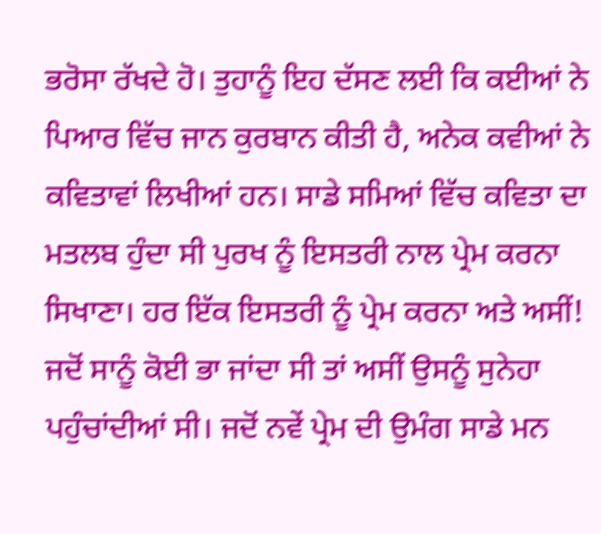ਭਰੋਸਾ ਰੱਖਦੇ ਹੋ। ਤੁਹਾਨੂੰ ਇਹ ਦੱਸਣ ਲਈ ਕਿ ਕਈਆਂ ਨੇ ਪਿਆਰ ਵਿੱਚ ਜਾਨ ਕੁਰਬਾਨ ਕੀਤੀ ਹੈ, ਅਨੇਕ ਕਵੀਆਂ ਨੇ ਕਵਿਤਾਵਾਂ ਲਿਖੀਆਂ ਹਨ। ਸਾਡੇ ਸਮਿਆਂ ਵਿੱਚ ਕਵਿਤਾ ਦਾ ਮਤਲਬ ਹੁੰਦਾ ਸੀ ਪੁਰਖ ਨੂੰ ਇਸਤਰੀ ਨਾਲ ਪ੍ਰੇਮ ਕਰਨਾ ਸਿਖਾਣਾ। ਹਰ ਇੱਕ ਇਸਤਰੀ ਨੂੰ ਪ੍ਰੇਮ ਕਰਨਾ ਅਤੇ ਅਸੀਂ! ਜਦੋਂ ਸਾਨੂੰ ਕੋਈ ਭਾ ਜਾਂਦਾ ਸੀ ਤਾਂ ਅਸੀਂ ਉਸਨੂੰ ਸੁਨੇਹਾ ਪਹੁੰਚਾਂਦੀਆਂ ਸੀ। ਜਦੋਂ ਨਵੇਂ ਪ੍ਰੇਮ ਦੀ ਉਮੰਗ ਸਾਡੇ ਮਨ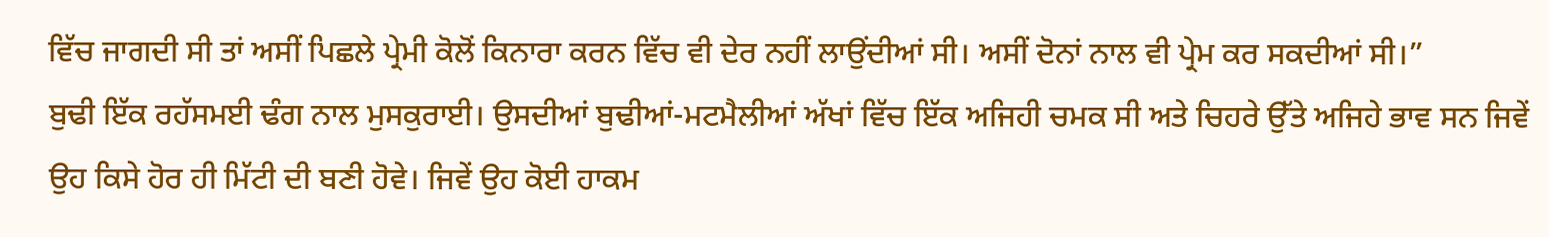ਵਿੱਚ ਜਾਗਦੀ ਸੀ ਤਾਂ ਅਸੀਂ ਪਿਛਲੇ ਪ੍ਰੇਮੀ ਕੋਲੋਂ ਕਿਨਾਰਾ ਕਰਨ ਵਿੱਚ ਵੀ ਦੇਰ ਨਹੀਂ ਲਾਉਂਦੀਆਂ ਸੀ। ਅਸੀਂ ਦੋਨਾਂ ਨਾਲ ਵੀ ਪ੍ਰੇਮ ਕਰ ਸਕਦੀਆਂ ਸੀ।”
ਬੁਢੀ ਇੱਕ ਰਹੱਸਮਈ ਢੰਗ ਨਾਲ ਮੁਸਕੁਰਾਈ। ਉਸਦੀਆਂ ਬੁਢੀਆਂ-ਮਟਮੈਲੀਆਂ ਅੱਖਾਂ ਵਿੱਚ ਇੱਕ ਅਜਿਹੀ ਚਮਕ ਸੀ ਅਤੇ ਚਿਹਰੇ ਉੱਤੇ ਅਜਿਹੇ ਭਾਵ ਸਨ ਜਿਵੇਂ ਉਹ ਕਿਸੇ ਹੋਰ ਹੀ ਮਿੱਟੀ ਦੀ ਬਣੀ ਹੋਵੇ। ਜਿਵੇਂ ਉਹ ਕੋਈ ਹਾਕਮ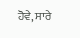ਹੋਵੇ, ਸਾਰੇ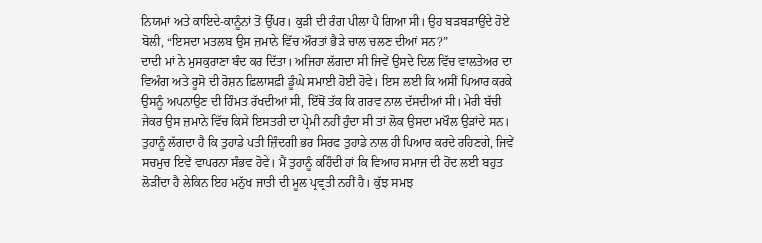ਨਿਯਮਾਂ ਅਤੇ ਕਾਇਦੇ-ਕਾਨੂੰਨਾਂ ਤੋਂ ਉੱਪਰ। ਕੁੜੀ ਦੀ ਰੰਗ ਪੀਲਾ ਪੈ ਗਿਆ ਸੀ। ਉਹ ਬੜਬੜਾਉਂਦੇ ਹੋਏ ਬੋਲੀ, “ਇਸਦਾ ਮਤਲਬ ਉਸ ਜ਼ਮਾਨੇ ਵਿੱਚ ਔਰਤਾਂ ਭੈੜੇ ਚਾਲ ਚਲਣ ਦੀਆਂ ਸਨ?”
ਦਾਦੀ ਮਾਂ ਨੇ ਮੁਸਕੁਰਾਣਾ ਬੰਦ ਕਰ ਦਿੱਤਾ। ਅਜਿਹਾ ਲੱਗਦਾ ਸੀ ਜਿਵੇਂ ਉਸਦੇ ਦਿਲ ਵਿੱਚ ਵਾਲ‍ਤੇਅਰ ਦਾ ਵਿਅੰਗ ਅਤੇ ਰੂਸੋ ਦੀ ਰੋਸ਼ਨ ਫ਼ਿਲਾਸਫ਼ੀ ਡੂੰਘੇ ਸਮਾਈ ਹੋਈ ਹੋਵੇ। ਇਸ ਲਈ ਕਿ ਅਸੀਂ ਪਿਆਰ ਕਰਕੇ ਉਸਨੂੰ ਅਪਨਾਉਣ ਦੀ ਹਿੰਮਤ ਰੱਖਦੀਆਂ ਸੀ, ਇੱਥੋਂ ਤੱਕ ਕਿ ਗਰਵ ਨਾਲ ਦੱਸਦੀਆਂ ਸੀ। ਮੇਰੀ ਬੱਚੀ ਜੇਕਰ ਉਸ ਜ਼ਮਾਨੇ ਵਿੱਚ ਕਿਸੇ ਇਸਤਰੀ ਦਾ ਪ੍ਰੇਮੀ ਨਹੀਂ ਹੁੰਦਾ ਸੀ ਤਾਂ ਲੋਕ ਉਸਦਾ ਮਖੌਲ ਉੜਾਂਦੇ ਸਨ। ਤੁਹਾਨੂੰ ਲੱਗਦਾ ਹੈ ਕਿ ਤੁਹਾਡੇ ਪਤੀ ਜ਼ਿੰਦਗੀ ਭਰ ਸਿਰਫ ਤੁਹਾਡੇ ਨਾਲ ਹੀ ਪਿਆਰ ਕਰਦੇ ਰਹਿਣਗੇ, ਜਿਵੇਂ ਸਚਮੁਚ ਇਵੇਂ ਵਾਪਰਨਾ ਸੰਭਵ ਹੋਵੇ। ਮੈਂ ਤੁਹਾਨੂੰ ਕਹਿੰਦੀ ਹਾਂ ਕਿ ਵਿਆਹ ਸਮਾਜ ਦੀ ਹੋਂਦ ਲਈ ਬਹੁਤ ਲੋੜੀਂਦਾ ਹੈ ਲੇਕਿਨ ਇਹ ਮਨੁੱਖ ਜਾਤੀ ਦੀ ਮੂਲ ਪ੍ਰਵ੍ਰਤੀ ਨਹੀਂ ਹੈ। ਕੁੱਝ ਸਮਝ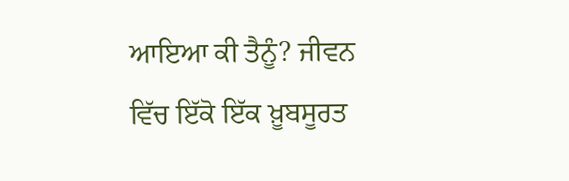ਆਇਆ ਕੀ ਤੈਨੂੰ? ਜੀਵਨ ਵਿੱਚ ਇੱਕੋ ਇੱਕ ਖ਼ੂਬਸੂਰਤ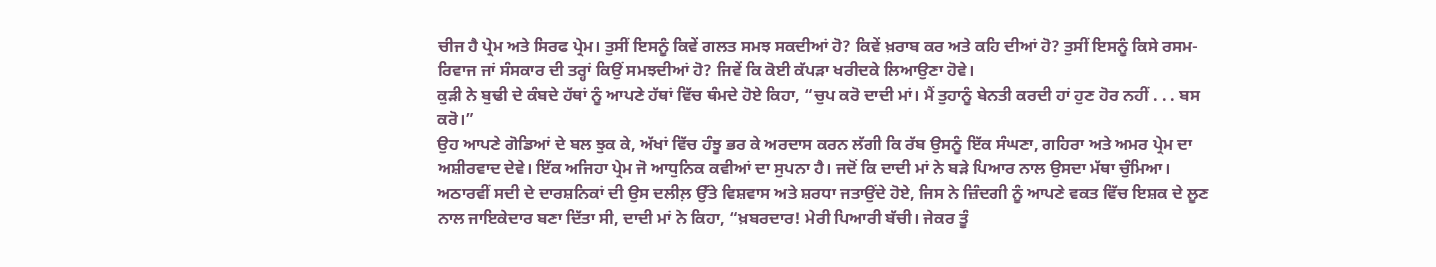ਚੀਜ ਹੈ ਪ੍ਰੇਮ ਅਤੇ ਸਿਰਫ ਪ੍ਰੇਮ। ਤੁਸੀਂ ਇਸਨੂੰ ਕਿਵੇਂ ਗਲਤ ਸਮਝ ਸਕਦੀਆਂ ਹੋ? ਕਿਵੇਂ ਖ਼ਰਾਬ ਕਰ ਅਤੇ ਕਹਿ ਦੀਆਂ ਹੋ? ਤੁਸੀਂ ਇਸਨੂੰ ਕਿਸੇ ਰਸਮ-ਰਿਵਾਜ ਜਾਂ ਸੰਸਕਾਰ ਦੀ ਤਰ੍ਹਾਂ ਕਿਉਂ ਸਮਝਦੀਆਂ ਹੋ? ਜਿਵੇਂ ਕਿ ਕੋਈ ਕੱਪੜਾ ਖਰੀਦਕੇ ਲਿਆਉਣਾ ਹੋਵੇ।
ਕੁੜੀ ਨੇ ਬੁਢੀ ਦੇ ਕੰਬਦੇ ਹੱਥਾਂ ਨੂੰ ਆਪਣੇ ਹੱਥਾਂ ਵਿੱਚ ਥੰਮਦੇ ਹੋਏ ਕਿਹਾ, “ਚੁਪ ਕਰੋ ਦਾਦੀ ਮਾਂ। ਮੈਂ ਤੁਹਾਨੂੰ ਬੇਨਤੀ ਕਰਦੀ ਹਾਂ ਹੁਣ ਹੋਰ ਨਹੀਂ . . . ਬਸ ਕਰੋ।”
ਉਹ ਆਪਣੇ ਗੋਡਿਆਂ ਦੇ ਬਲ ਝੁਕ ਕੇ, ਅੱਖਾਂ ਵਿੱਚ ਹੰਝੂ ਭਰ ਕੇ ਅਰਦਾਸ ਕਰਨ ਲੱਗੀ ਕਿ ਰੱਬ ਉਸਨੂੰ ਇੱਕ ਸੰਘਣਾ, ਗਹਿਰਾ ਅਤੇ ਅਮਰ ਪ੍ਰੇਮ ਦਾ ਅਸ਼ੀਰਵਾਦ ਦੇਵੇ। ਇੱਕ ਅਜਿਹਾ ਪ੍ਰੇਮ ਜੋ ਆਧੁਨਿਕ ਕਵੀਆਂ ਦਾ ਸੁਪਨਾ ਹੈ। ਜਦੋਂ ਕਿ ਦਾਦੀ ਮਾਂ ਨੇ ਬੜੇ ਪਿਆਰ ਨਾਲ ਉਸਦਾ ਮੱਥਾ ਚੁੰਮਿਆ। ਅਠਾਰਵੀਂ ਸਦੀ ਦੇ ਦਾਰਸ਼ਨਿਕਾਂ ਦੀ ਉਸ ਦਲੀਲ਼ ਉੱਤੇ ਵਿਸ਼ਵਾਸ ਅਤੇ ਸ਼ਰਧਾ ਜਤਾਉਂਦੇ ਹੋਏ, ਜਿਸ ਨੇ ਜ਼ਿੰਦਗੀ ਨੂੰ ਆਪਣੇ ਵਕਤ ਵਿੱਚ ਇਸ਼ਕ ਦੇ ਲੂਣ ਨਾਲ ਜਾਇਕੇਦਾਰ ਬਣਾ ਦਿੱਤਾ ਸੀ, ਦਾਦੀ ਮਾਂ ਨੇ ਕਿਹਾ, “ਖ਼ਬਰਦਾਰ! ਮੇਰੀ ਪਿਆਰੀ ਬੱਚੀ। ਜੇਕਰ ਤੂੰ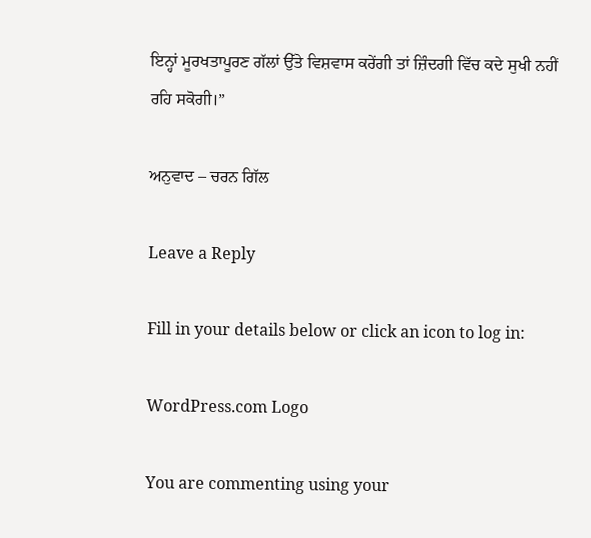ਇਨ੍ਹਾਂ ਮੂਰਖਤਾਪੂਰਣ ਗੱਲਾਂ ਉੱਤੇ ਵਿਸ਼ਵਾਸ ਕਰੇਂਗੀ ਤਾਂ ਜ਼ਿੰਦਗੀ ਵਿੱਚ ਕਦੇ ਸੁਖੀ ਨਹੀਂ ਰਹਿ ਸਕੋਗੀ।”

ਅਨੁਵਾਦ – ਚਰਨ ਗਿੱਲ

Leave a Reply

Fill in your details below or click an icon to log in:

WordPress.com Logo

You are commenting using your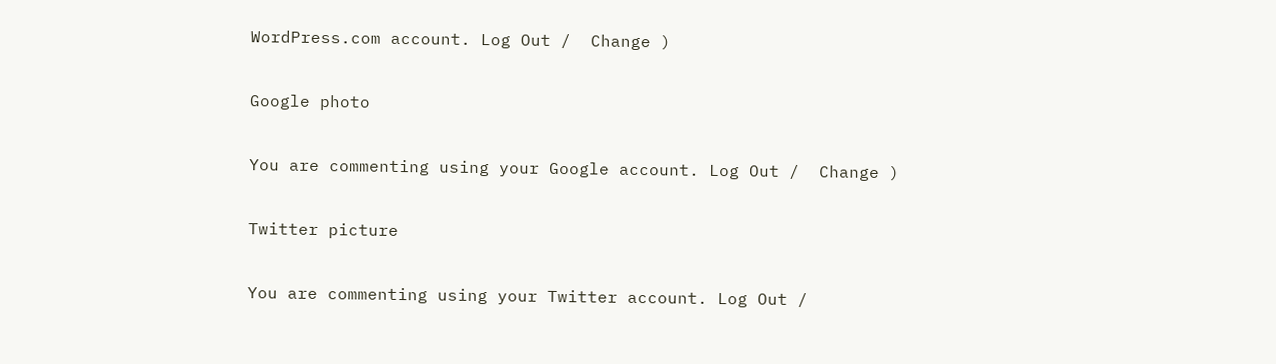WordPress.com account. Log Out /  Change )

Google photo

You are commenting using your Google account. Log Out /  Change )

Twitter picture

You are commenting using your Twitter account. Log Out /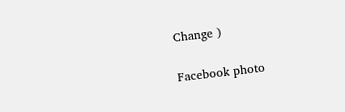Change )

Facebook photo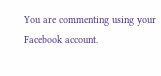You are commenting using your Facebook account.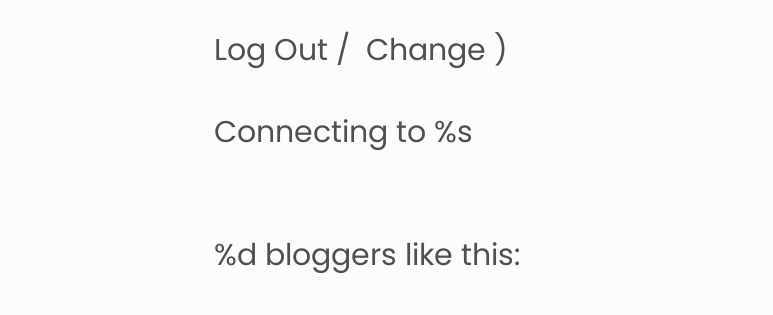Log Out /  Change )

Connecting to %s


%d bloggers like this: